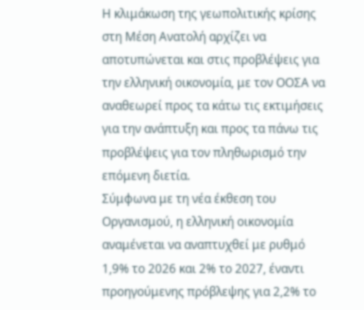Η κλιμάκωση της γεωπολιτικής κρίσης στη Μέση Ανατολή αρχίζει να αποτυπώνεται και στις προβλέψεις για την ελληνική οικονομία, με τον ΟΟΣΑ να αναθεωρεί προς τα κάτω τις εκτιμήσεις για την ανάπτυξη και προς τα πάνω τις προβλέψεις για τον πληθωρισμό την επόμενη διετία.
Σύμφωνα με τη νέα έκθεση του Οργανισμού, η ελληνική οικονομία αναμένεται να αναπτυχθεί με ρυθμό 1,9% το 2026 και 2% το 2027, έναντι προηγούμενης πρόβλεψης για 2,2% το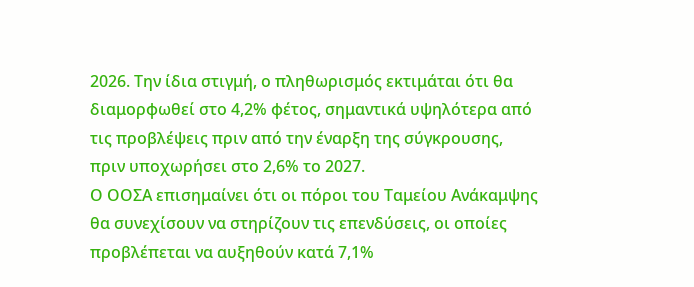2026. Την ίδια στιγμή, ο πληθωρισμός εκτιμάται ότι θα διαμορφωθεί στο 4,2% φέτος, σημαντικά υψηλότερα από τις προβλέψεις πριν από την έναρξη της σύγκρουσης, πριν υποχωρήσει στο 2,6% το 2027.
Ο ΟΟΣΑ επισημαίνει ότι οι πόροι του Ταμείου Ανάκαμψης θα συνεχίσουν να στηρίζουν τις επενδύσεις, οι οποίες προβλέπεται να αυξηθούν κατά 7,1%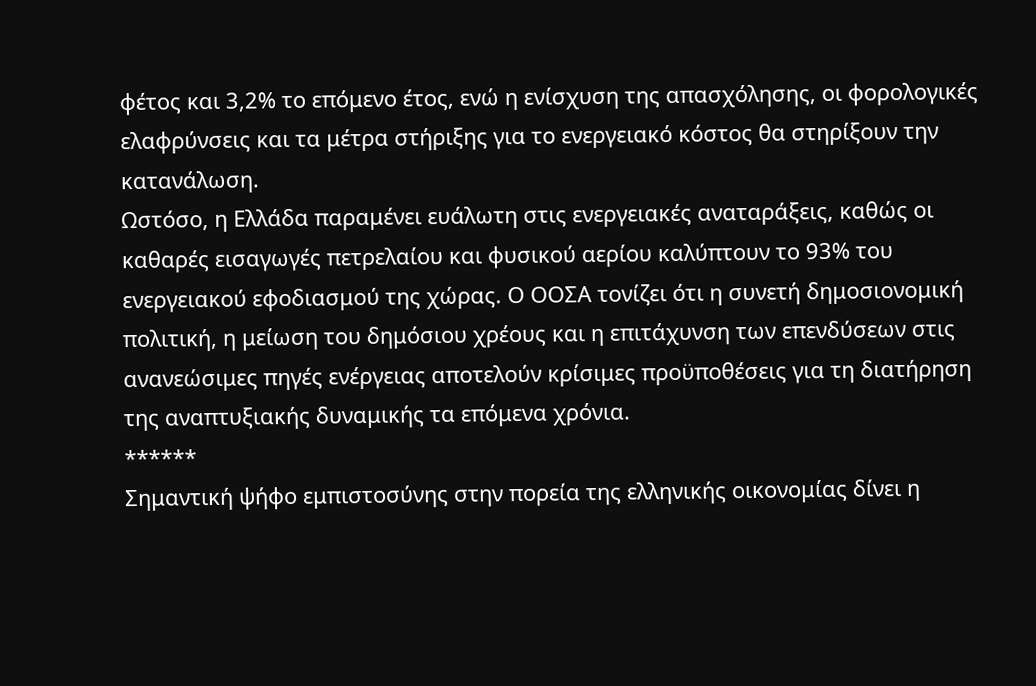φέτος και 3,2% το επόμενο έτος, ενώ η ενίσχυση της απασχόλησης, οι φορολογικές ελαφρύνσεις και τα μέτρα στήριξης για το ενεργειακό κόστος θα στηρίξουν την κατανάλωση.
Ωστόσο, η Ελλάδα παραμένει ευάλωτη στις ενεργειακές αναταράξεις, καθώς οι καθαρές εισαγωγές πετρελαίου και φυσικού αερίου καλύπτουν το 93% του ενεργειακού εφοδιασμού της χώρας. Ο ΟΟΣΑ τονίζει ότι η συνετή δημοσιονομική πολιτική, η μείωση του δημόσιου χρέους και η επιτάχυνση των επενδύσεων στις ανανεώσιμες πηγές ενέργειας αποτελούν κρίσιμες προϋποθέσεις για τη διατήρηση της αναπτυξιακής δυναμικής τα επόμενα χρόνια.
******
Σημαντική ψήφο εμπιστοσύνης στην πορεία της ελληνικής οικονομίας δίνει η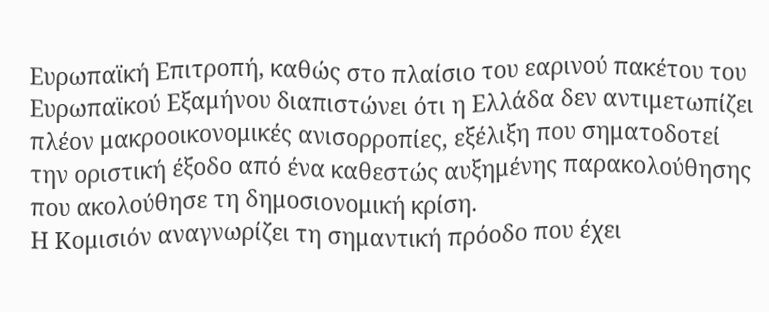Ευρωπαϊκή Επιτροπή, καθώς στο πλαίσιο του εαρινού πακέτου του Ευρωπαϊκού Εξαμήνου διαπιστώνει ότι η Ελλάδα δεν αντιμετωπίζει πλέον μακροοικονομικές ανισορροπίες, εξέλιξη που σηματοδοτεί την οριστική έξοδο από ένα καθεστώς αυξημένης παρακολούθησης που ακολούθησε τη δημοσιονομική κρίση.
Η Κομισιόν αναγνωρίζει τη σημαντική πρόοδο που έχει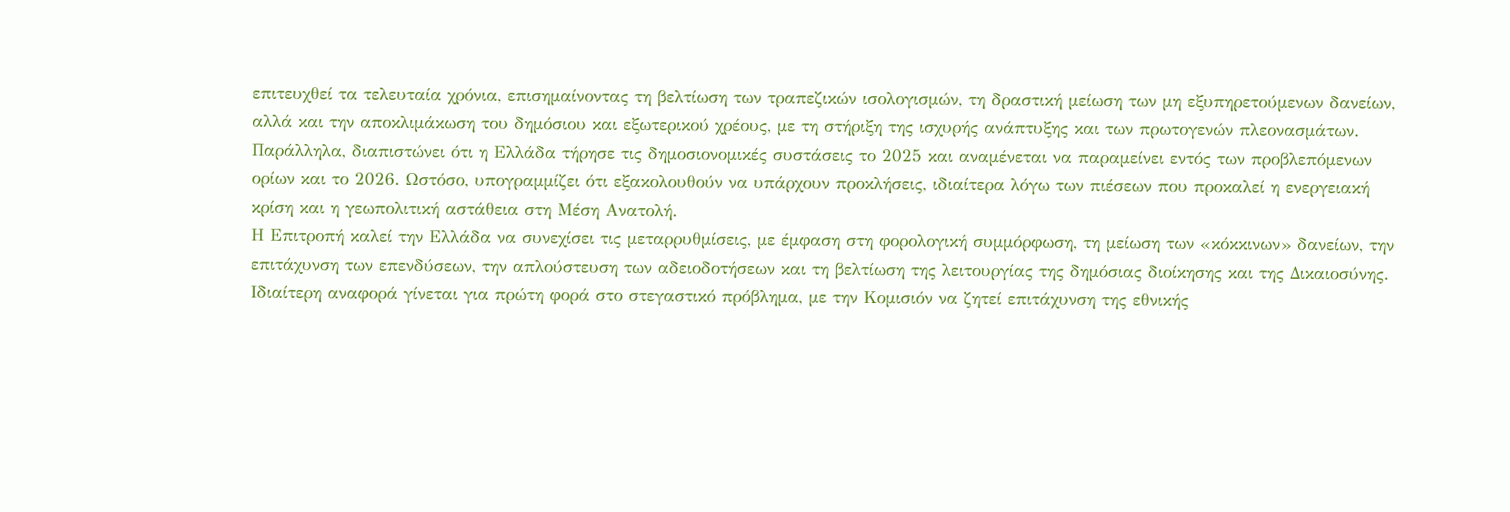επιτευχθεί τα τελευταία χρόνια, επισημαίνοντας τη βελτίωση των τραπεζικών ισολογισμών, τη δραστική μείωση των μη εξυπηρετούμενων δανείων, αλλά και την αποκλιμάκωση του δημόσιου και εξωτερικού χρέους, με τη στήριξη της ισχυρής ανάπτυξης και των πρωτογενών πλεονασμάτων.
Παράλληλα, διαπιστώνει ότι η Ελλάδα τήρησε τις δημοσιονομικές συστάσεις το 2025 και αναμένεται να παραμείνει εντός των προβλεπόμενων ορίων και το 2026. Ωστόσο, υπογραμμίζει ότι εξακολουθούν να υπάρχουν προκλήσεις, ιδιαίτερα λόγω των πιέσεων που προκαλεί η ενεργειακή κρίση και η γεωπολιτική αστάθεια στη Μέση Ανατολή.
Η Επιτροπή καλεί την Ελλάδα να συνεχίσει τις μεταρρυθμίσεις, με έμφαση στη φορολογική συμμόρφωση, τη μείωση των «κόκκινων» δανείων, την επιτάχυνση των επενδύσεων, την απλούστευση των αδειοδοτήσεων και τη βελτίωση της λειτουργίας της δημόσιας διοίκησης και της Δικαιοσύνης.
Ιδιαίτερη αναφορά γίνεται για πρώτη φορά στο στεγαστικό πρόβλημα, με την Κομισιόν να ζητεί επιτάχυνση της εθνικής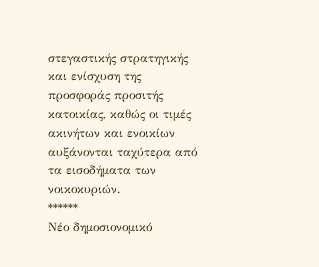στεγαστικής στρατηγικής και ενίσχυση της προσφοράς προσιτής κατοικίας, καθώς οι τιμές ακινήτων και ενοικίων αυξάνονται ταχύτερα από τα εισοδήματα των νοικοκυριών.
******
Νέο δημοσιονομικό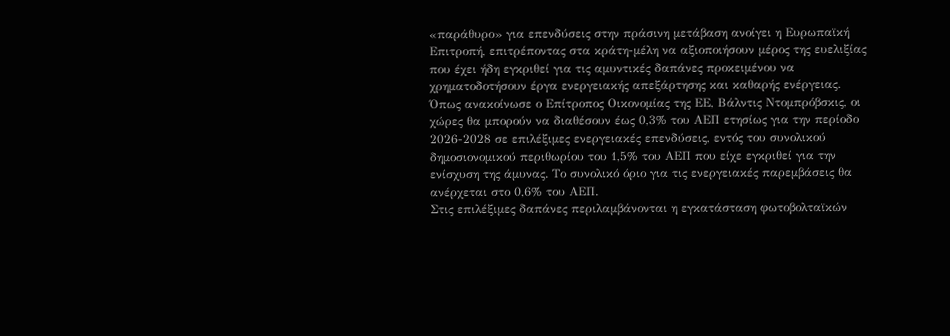«παράθυρο» για επενδύσεις στην πράσινη μετάβαση ανοίγει η Ευρωπαϊκή Επιτροπή, επιτρέποντας στα κράτη-μέλη να αξιοποιήσουν μέρος της ευελιξίας που έχει ήδη εγκριθεί για τις αμυντικές δαπάνες προκειμένου να χρηματοδοτήσουν έργα ενεργειακής απεξάρτησης και καθαρής ενέργειας.
Όπως ανακοίνωσε ο Επίτροπος Οικονομίας της ΕΕ, Βάλντις Ντομπρόβσκις, οι χώρες θα μπορούν να διαθέσουν έως 0,3% του ΑΕΠ ετησίως για την περίοδο 2026-2028 σε επιλέξιμες ενεργειακές επενδύσεις, εντός του συνολικού δημοσιονομικού περιθωρίου του 1,5% του ΑΕΠ που είχε εγκριθεί για την ενίσχυση της άμυνας. Το συνολικό όριο για τις ενεργειακές παρεμβάσεις θα ανέρχεται στο 0,6% του ΑΕΠ.
Στις επιλέξιμες δαπάνες περιλαμβάνονται η εγκατάσταση φωτοβολταϊκών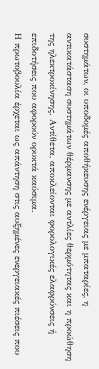συστημάτων, οι υποδομές αποθήκευσης ενέργειας με μπαταρίες, η αντικατάσταση συστημάτων θέρμανσης με αντλίες θερμότητας και η προώθηση της ηλεκτροκίνησης. Αντίθετα, αποκλείονται φορολογικές ελαφρύνσεις ή επιδοτήσεις που αφορούν ορυκτά καύσιμα.
Η πρωτοβουλία έρχεται ως απάντηση στις αυξημένες ενεργειακές πιέσεις που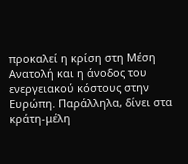προκαλεί η κρίση στη Μέση Ανατολή και η άνοδος του ενεργειακού κόστους στην Ευρώπη. Παράλληλα, δίνει στα κράτη-μέλη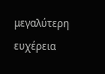μεγαλύτερη ευχέρεια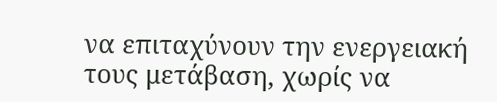να επιταχύνουν την ενεργειακή τους μετάβαση, χωρίς να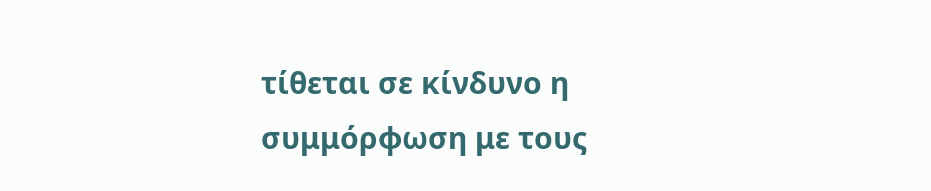τίθεται σε κίνδυνο η συμμόρφωση με τους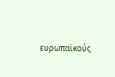ευρωπαϊκούς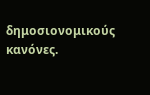δημοσιονομικούς κανόνες.